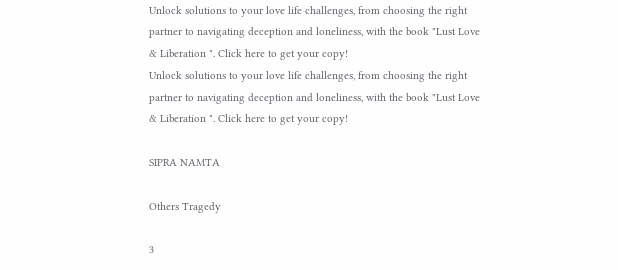Unlock solutions to your love life challenges, from choosing the right partner to navigating deception and loneliness, with the book "Lust Love & Liberation ". Click here to get your copy!
Unlock solutions to your love life challenges, from choosing the right partner to navigating deception and loneliness, with the book "Lust Love & Liberation ". Click here to get your copy!

SIPRA NAMTA

Others Tragedy

3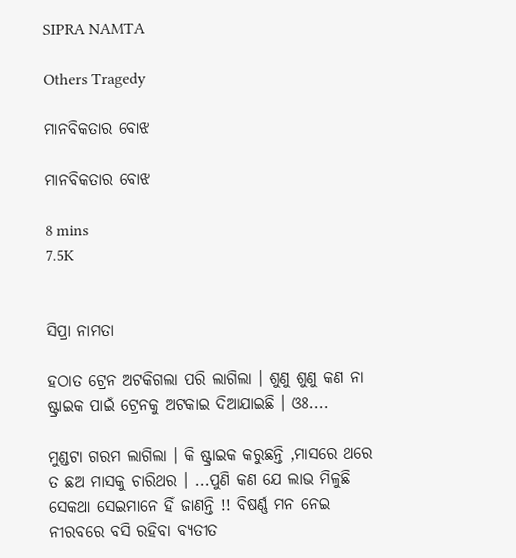SIPRA NAMTA

Others Tragedy

ମାନବିକତାର ବୋଝ

ମାନବିକତାର ବୋଝ

8 mins
7.5K


ସିପ୍ରା ନାମତା

ହଠାତ ଟ୍ରେନ ଅଟକିଗଲା ପରି ଲାଗିଲା । ଶୁଣୁ ଶୁଣୁ କଣ ନା ଷ୍ଟ୍ରାଇକ ପାଇଁ ଟ୍ରେନକୁ ଅଟକାଇ ଦିଆଯାଇଛି । ଓଃ....

ମୁଣ୍ଡଟା ଗରମ ଲାଗିଲା । କି ଷ୍ଟ୍ରାଇକ କରୁଛନ୍ତି ,ମାସରେ ଥରେ ତ ଛଅ ମାସକୁ ଚାରିଥର । ...ପୁଣି କଣ ଯେ ଲାଭ ମିଳୁଛି ସେକଥା ସେଇମାନେ ହିଁ ଜାଣନ୍ତି !! ବିଷର୍ଣ୍ଣ ମନ ନେଇ ନୀରବରେ ବସି ରହିବା ବ୍ୟତୀତ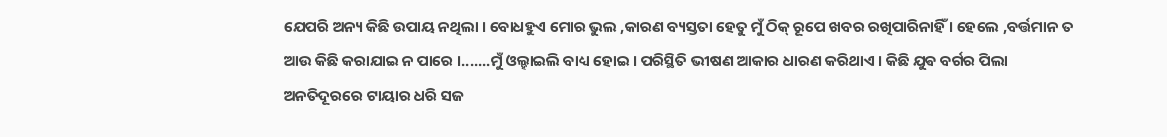ଯେପରି ଅନ୍ୟ କିଛି ଉପାୟ ନଥିଲା । ବୋଧହୁଏ ମୋର ଭୁଲ ,କାରଣ ବ୍ୟସ୍ତତା ହେତୁ ମୁଁ ଠିକ୍ ରୂପେ ଖବର ରଖିପାରିନାହିଁ । ହେଲେ ,ବର୍ତ୍ତମାନ ତ ଆଉ କିଛି କରାଯାଇ ନ ପାରେ ।.......ମୁଁ ଓଲ୍ହାଇଲି ବାଧ୍ୟ ହୋଇ । ପରିସ୍ଥିତି ଭୀଷଣ ଆକାର ଧାରଣ କରିଥାଏ । କିଛି ଯୁଵ ବର୍ଗର ପିଲା ଅନତିଦୂରରେ ଟାୟାର ଧରି ସଜ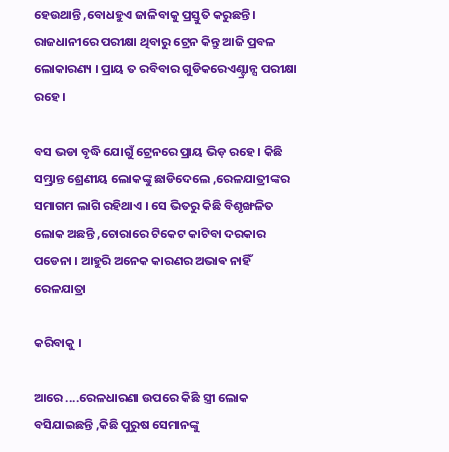ହେଉଥାନ୍ତି ,ବୋଧହୁଏ ଜାଳିବାକୁ ପ୍ରସ୍ତୁତି କରୁଛନ୍ତି । ରାଜଧାନୀରେ ପରୀକ୍ଷା ଥିବାରୁ ଟ୍ରେନ କିନ୍ତୁ ଆଜି ପ୍ରବଳ ଲୋକାରଣ୍ୟ । ପ୍ରାୟ ତ ରବିବାର ଗୁଡିକରେଏଣ୍ଟ୍ରାନ୍ସ ପରୀକ୍ଷା ରହେ ।

ବସ ଭଡା ବୃଦ୍ଧି ଯୋଗୁଁ ଟ୍ରେନରେ ପ୍ରାୟ ଭିଡ଼ ରହେ । କିଛି ସମ୍ଭ୍ରାନ୍ତ ଶ୍ରେଣୀୟ ଲୋକଙ୍କୁ ଛାଡିଦେଲେ ,ରେଳଯାତ୍ରୀଙ୍କର ସମାଗମ ଲାଗି ରହିଥାଏ । ସେ ଭିତରୁ କିଛି ବିଶୃଙ୍ଖଳିତ ଲୋକ ଅଛନ୍ତି ,ଚୋରାରେ ଟିକେଟ କାଟିବା ଦରକାର ପଡେନା । ଆହୁରି ଅନେକ କାରଣର ଅଭାଵ ନାହିଁ ରେଳଯାତ୍ରା

କରିବାକୁ ।

ଆରେ ....ରେଳଧାରଣା ଉପରେ କିଛି ସ୍ତ୍ରୀ ଲୋକ ବସିଯାଇଛନ୍ତି ,କିଛି ପୁରୁଷ ସେମାନଙ୍କୁ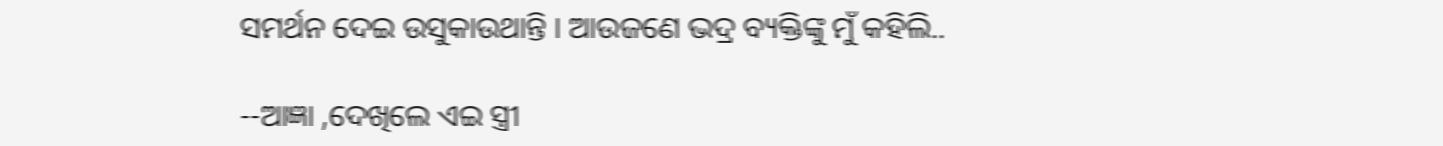ସମର୍ଥନ ଦେଇ ଉସୁକାଉଥାନ୍ତି । ଆଉଜଣେ ଭଦ୍ର ବ୍ୟକ୍ତିଙ୍କୁ ମୁଁ କହିଲି..

--ଆଜ୍ଞା ,ଦେଖିଲେ ଏଇ ସ୍ତ୍ରୀ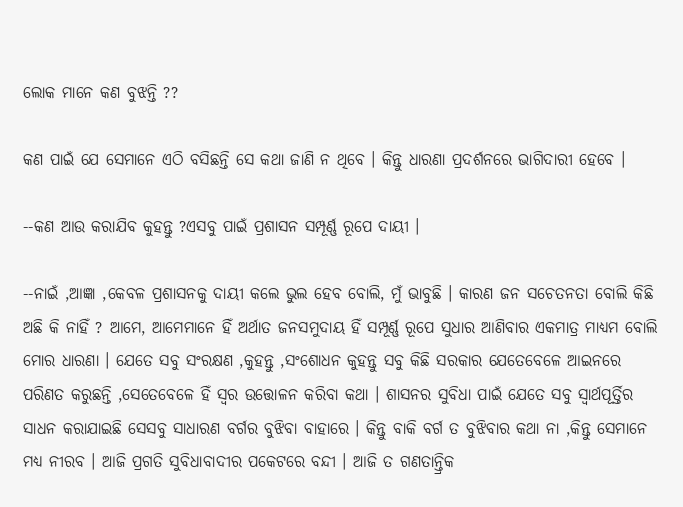ଲୋକ ମାନେ କଣ ବୁଝନ୍ତି ??

କଣ ପାଇଁ ଯେ ସେମାନେ ଏଠି ବସିଛନ୍ତି ସେ କଥା ଜାଣି ନ ଥିବେ । କିନ୍ତୁ ଧାରଣା ପ୍ରଦର୍ଶନରେ ଭାଗିଦାରୀ ହେବେ ।

--କଣ ଆଉ କରାଯିବ କୁହନ୍ତୁ ?ଏସବୁ ପାଇଁ ପ୍ରଶାସନ ସମ୍ପୂର୍ଣ୍ଣ ରୂପେ ଦାୟୀ ।

--ନାଇଁ ,ଆଜ୍ଞା ,କେବଳ ପ୍ରଶାସନକୁ ଦାୟୀ କଲେ ଭୁଲ ହେବ ବୋଲି, ମୁଁ ଭାବୁଛି । କାରଣ ଜନ ସଚେତନତା ବୋଲି କିଛି ଅଛି କି ନାହିଁ ? ଆମେ, ଆମେମାନେ ହିଁ ଅର୍ଥାତ ଜନସମୁଦାୟ ହିଁ ସମ୍ପୂର୍ଣ୍ଣ ରୂପେ ସୁଧାର ଆଣିବାର ଏକମାତ୍ର ମାଧ୍ୟମ ବୋଲି ମୋର ଧାରଣା । ଯେତେ ସବୁ ସଂରକ୍ଷଣ ,କୁହନ୍ତୁ ,ସଂଶୋଧନ କୁହନ୍ତୁ ସବୁ କିଛି ସରକାର ଯେତେବେଳେ ଆଇନରେ ପରିଣତ କରୁଛନ୍ତି ,ସେତେବେଳେ ହିଁ ସ୍ୱର ଉତ୍ତୋଳନ କରିବା କଥା । ଶାସନର ସୁବିଧା ପାଇଁ ଯେତେ ସବୁ ସ୍ୱାର୍ଥପୂର୍ତ୍ତିର ସାଧନ କରାଯାଇଛି ସେସବୁ ସାଧାରଣ ବର୍ଗର ବୁଝିବା ବାହାରେ । କିନ୍ତୁ ବାକି ବର୍ଗ ତ ବୁଝିବାର କଥା ନା ,କିନ୍ତୁ ସେମାନେ ମଧ୍ୟ ନୀରବ । ଆଜି ପ୍ରଗତି ସୁବିଧାବାଦୀର ପକେଟରେ ବନ୍ଦୀ । ଆଜି ତ ଗଣତାନ୍ତ୍ରିକ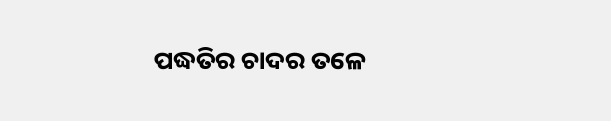ପଦ୍ଧତିର ଚାଦର ତଳେ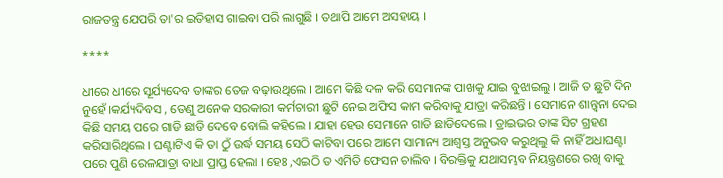ରାଜତନ୍ତ୍ର ଯେପରି ତା'ର ଇତିହାସ ଗାଇବା ପରି ଲାଗୁଛି । ତଥାପି ଆମେ ଅସହାୟ ।

****

ଧୀରେ ଧୀରେ ସୂର୍ଯ୍ୟଦେବ ତାଙ୍କର ତେଜ ବଢ଼ାଉଥିଲେ । ଆମେ କିଛି ଦଳ କରି ସେମାନଙ୍କ ପାଖକୁ ଯାଇ ବୁଝାଇଲୁ । ଆଜି ତ ଛୁଟି ଦିନ ନୁହେଁ ।କର୍ଯ୍ୟଦିବସ , ତେଣୁ ଅନେକ ସରକାରୀ କର୍ମଚାରୀ ଛୁଟି ନେଇ ଅଫିସ କାମ କରିବାକୁ ଯାତ୍ରା କରିଛନ୍ତି । ସେମାନେ ଶାନ୍ତ୍ବନା ଦେଇ କିଛି ସମୟ ପରେ ଗାଡି ଛାଡି ଦେବେ ବୋଲି କହିଲେ । ଯାହା ହେଉ ସେମାନେ ଗାଡି ଛାଡିଦେଲେ । ଡ୍ରାଇଭର ତାଙ୍କ ସିଟ ଗ୍ରହଣ କରିସାରିଥିଲେ । ଘଣ୍ଟାଟିଏ କି ତା ଠୁଁ ଉର୍ଦ୍ଧ ସମୟ ସେଠି କାଟିବା ପରେ ଆମେ ସାମାନ୍ୟ ଆଶ୍ୱସ୍ତ ଅନୁଭବ କରୁଥିଲୁ କି ନାହିଁ ଅଧାଘଣ୍ଟା ପରେ ପୁଣି ରେଳଯାତ୍ରା ବାଧା ପ୍ରାପ୍ତ ହେଲା । ହେଃ ,ଏଇଠି ତ ଏମିତି ଫେସନ ଚାଲିବ । ବିରକ୍ତିକୁ ଯଥାସମ୍ଭବ ନିୟନ୍ତ୍ରଣରେ ରଖି ବାକୁ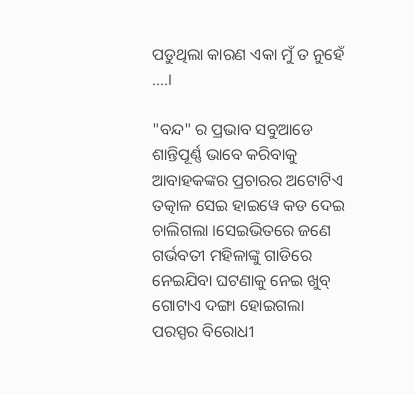ପଡୁଥିଲା କାରଣ ଏକା ମୁଁ ତ ନୁହେଁ ....।

"ବନ୍ଦ" ର ପ୍ରଭାବ ସବୁଆଡେ ଶାନ୍ତିପୂର୍ଣ୍ଣ ଭାବେ କରିବାକୁ ଆବାହକଙ୍କର ପ୍ରଚାରର ଅଟୋଟିଏ ତତ୍କାଳ ସେଇ ହାଇୱେ କଡ ଦେଇ ଚାଲିଗଲା ।ସେଇଭିତରେ ଜଣେ ଗର୍ଭବତୀ ମହିଳାଙ୍କୁ ଗାଡିରେ ନେଇଯିବା ଘଟଣାକୁ ନେଇ ଖୁବ୍ ଗୋଟାଏ ଦଙ୍ଗା ହୋଇଗଲା ପରସ୍ପର ବିରୋଧୀ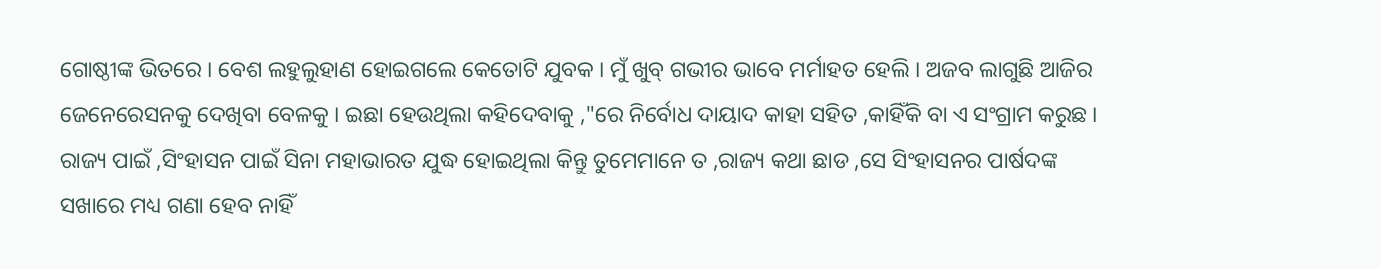ଗୋଷ୍ଠୀଙ୍କ ଭିତରେ । ବେଶ ଲହୁଲୁହାଣ ହୋଇଗଲେ କେତୋଟି ଯୁବକ । ମୁଁ ଖୁବ୍ ଗଭୀର ଭାବେ ମର୍ମାହତ ହେଲି । ଅଜବ ଲାଗୁଛି ଆଜିର ଜେନେରେସନକୁ ଦେଖିବା ବେଳକୁ । ଇଛା ହେଉଥିଲା କହିଦେବାକୁ ,"ରେ ନିର୍ବୋଧ ଦାୟାଦ କାହା ସହିତ ,କାହିଁକି ବା ଏ ସଂଗ୍ରାମ କରୁଛ । ରାଜ୍ୟ ପାଇଁ ,ସିଂହାସନ ପାଇଁ ସିନା ମହାଭାରତ ଯୁଦ୍ଧ ହୋଇଥିଲା କିନ୍ତୁ ତୁମେମାନେ ତ ,ରାଜ୍ୟ କଥା ଛାଡ ,ସେ ସିଂହାସନର ପାର୍ଷଦଙ୍କ ସଖାରେ ମଧ୍ୟ ଗଣା ହେବ ନାହିଁ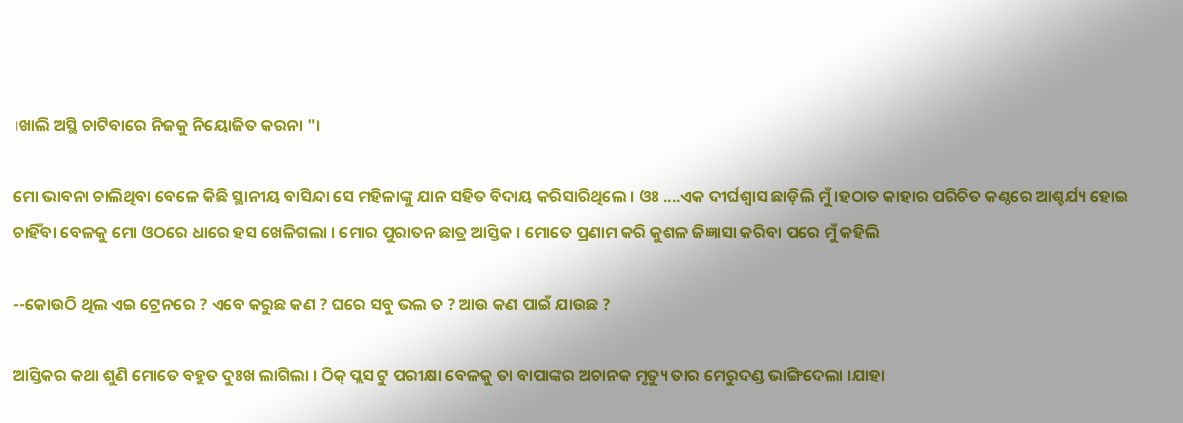।ଖାଲି ଅସ୍ଥି ଚାଟିବାରେ ନିଜକୁ ନିୟୋଜିତ କରନା "।

ମୋ ଭାବନା ଚାଲିଥିବା ବେଳେ କିଛି ସ୍ଥାନୀୟ ବାସିନ୍ଦା ସେ ମହିଳାଙ୍କୁ ଯାନ ସହିତ ବିଦାୟ କରିସାରିଥିଲେ । ଓଃ ....ଏକ ଦୀର୍ଘଶ୍ଵାସ ଛାଡ଼ିଲି ମୁଁ ।ହଠାତ କାହାର ପରିଚିତ କଣ୍ଠରେ ଆଶ୍ଚର୍ଯ୍ୟ ହୋଇ ଚାହିଁବା ବେଳକୁ ମୋ ଓଠରେ ଧାରେ ହସ ଖେଳିଗଲା । ମୋର ପୁରାତନ ଛାତ୍ର ଆସ୍ତିକ । ମୋତେ ପ୍ରଣାମ କରି କୁଶଳ ଜିଜ୍ଞାସା କରିବା ପରେ ମୁଁ କହିଲି

--କୋଉଠି ଥିଲ ଏଇ ଟ୍ରେନରେ ? ଏବେ କରୁଛ କଣ ? ଘରେ ସବୁ ଭଲ ତ ? ଆଉ କଣ ପାଇଁ ଯାଉଛ ?

ଆସ୍ତିକର କଥା ଶୁଣି ମୋତେ ବହୁତ ଦୁଃଖ ଲାଗିଲା । ଠିକ୍ ପ୍ଲସ ଟୁ ପରୀକ୍ଷା ବେଳକୁ ତା ବାପାଙ୍କର ଅଚାନକ ମୃତ୍ୟୁ ତାର ମେରୁଦଣ୍ଡ ଭାଙ୍ଗିଦେଲା ।ଯାହା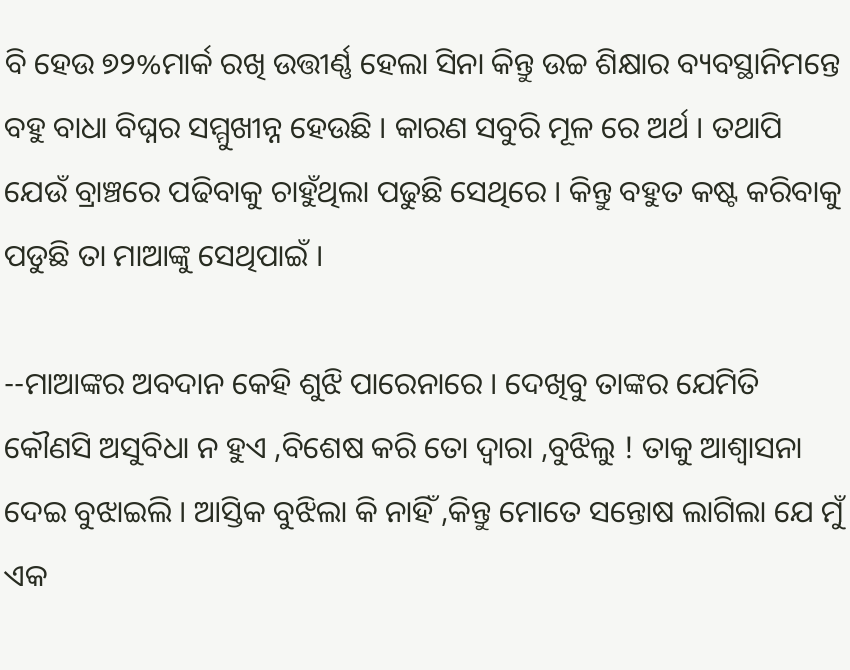ବି ହେଉ ୭୨%ମାର୍କ ରଖି ଉତ୍ତୀର୍ଣ୍ଣ ହେଲା ସିନା କିନ୍ତୁ ଉଚ୍ଚ ଶିକ୍ଷାର ବ୍ୟବସ୍ଥାନିମନ୍ତେ ବହୁ ବାଧା ବିଘ୍ନର ସମ୍ମୁଖୀନ୍ନ ହେଉଛି । କାରଣ ସବୁରି ମୂଳ ରେ ଅର୍ଥ । ତଥାପି ଯେଉଁ ବ୍ରାଞ୍ଚରେ ପଢିବାକୁ ଚାହୁଁଥିଲା ପଢୁଛି ସେଥିରେ । କିନ୍ତୁ ବହୁତ କଷ୍ଟ କରିବାକୁ ପଡୁଛି ତା ମାଆଙ୍କୁ ସେଥିପାଇଁ ।

--ମାଆଙ୍କର ଅବଦାନ କେହି ଶୁଝି ପାରେନାରେ । ଦେଖିବୁ ତାଙ୍କର ଯେମିତି କୌଣସି ଅସୁବିଧା ନ ହୁଏ ,ବିଶେଷ କରି ତୋ ଦ୍ୱାରା ,ବୁଝିଲୁ ! ତାକୁ ଆଶ୍ୱାସନା ଦେଇ ବୁଝାଇଲି । ଆସ୍ତିକ ବୁଝିଲା କି ନାହିଁ ,କିନ୍ତୁ ମୋତେ ସନ୍ତୋଷ ଲାଗିଲା ଯେ ମୁଁ ଏକ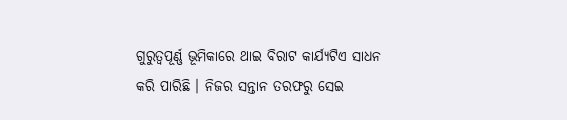ଗୁରୁତ୍ୱପୂର୍ଣ୍ଣ ଭୂମିକାରେ ଥାଇ ବିରାଟ କାର୍ଯ୍ୟଟିଏ ସାଧନ କରି ପାରିଛି । ନିଜର ସନ୍ତାନ ତରଫରୁ ସେଇ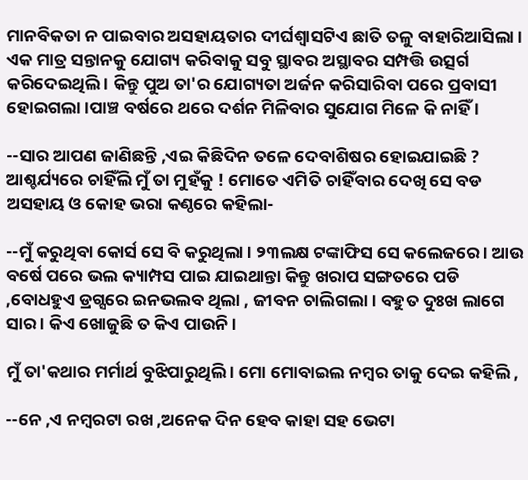ମାନବିକତା ନ ପାଇବାର ଅସହାୟତାର ଦୀର୍ଘଶ୍ଵାସଟିଏ ଛାତି ତଳୁ ବାହାରିଆସିଲା । ଏକ ମାତ୍ର ସନ୍ତାନକୁ ଯୋଗ୍ୟ କରିବାକୁ ସବୁ ସ୍ଥାବର ଅସ୍ଥାବର ସମ୍ପତ୍ତି ଉତ୍ସର୍ଗ କରିଦେଇଥିଲି । କିନ୍ତୁ ପୁଅ ତା'ର ଯୋଗ୍ୟତା ଅର୍ଜନ କରିସାରିବା ପରେ ପ୍ରବାସୀ ହୋଇଗଲା ।ପାଞ୍ଚ ବର୍ଷରେ ଥରେ ଦର୍ଶନ ମିଳିବାର ସୁଯୋଗ ମିଳେ କି ନାହିଁ ।

--ସାର ଆପଣ ଜାଣିଛନ୍ତି ,ଏଇ କିଛିଦିନ ତଳେ ଦେବାଶିଷର ହୋଇଯାଇଛି ? ଆଶ୍ଚର୍ଯ୍ୟରେ ଚାହିଁଲି ମୁଁ ତା ମୁହଁକୁ ! ମୋତେ ଏମିତି ଚାହିଁବାର ଦେଖି ସେ ବଡ ଅସହାୟ ଓ କୋହ ଭରା କଣ୍ଠରେ କହିଲା-

--ମୁଁ କରୁଥିବା କୋର୍ସ ସେ ବି କରୁଥିଲା । ୨୩ଲକ୍ଷ ଟଙ୍କାଫିସ ସେ କଲେଜରେ । ଆଉ ବର୍ଷେ ପରେ ଭଲ କ୍ୟାମ୍ପସ ପାଇ ଯାଇଥାନ୍ତା କିନ୍ତୁ ଖରାପ ସଙ୍ଗତରେ ପଡି ,ବୋଧହୁଏ ଡ୍ରଗ୍ସରେ ଇନଭଲବ ଥିଲା , ଜୀବନ ଚାଲିଗଲା । ବହୁତ ଦୁଃଖ ଲାଗେ ସାର । କିଏ ଖୋଜୁଛି ତ କିଏ ପାଉନି ।

ମୁଁ ତା'କଥାର ମର୍ମାର୍ଥ ବୁଝିପାରୁଥିଲି । ମୋ ମୋବାଇଲ ନମ୍ବର ତାକୁ ଦେଇ କହିଲି ,

--ନେ ,ଏ ନମ୍ବରଟା ରଖ ,ଅନେକ ଦିନ ହେବ କାହା ସହ ଭେଟା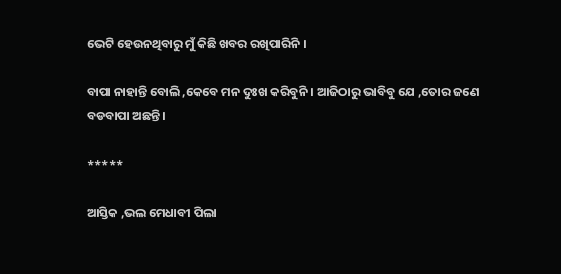ଭେଟି ହେଉନଥିବାରୁ ମୁଁ କିଛି ଖବର ରଖିପାରିନି ।

ବାପା ନାହାନ୍ତି ବୋଲି ,କେବେ ମନ ଦୁଃଖ କରିବୁନି । ଆଜିଠାରୁ ଭାବିବୁ ଯେ ,ତୋର ଜଣେ ବଡବାପା ଅଛନ୍ତି ।

*****

ଆସ୍ତିକ ,ଭଲ ମେଧାବୀ ପିଲା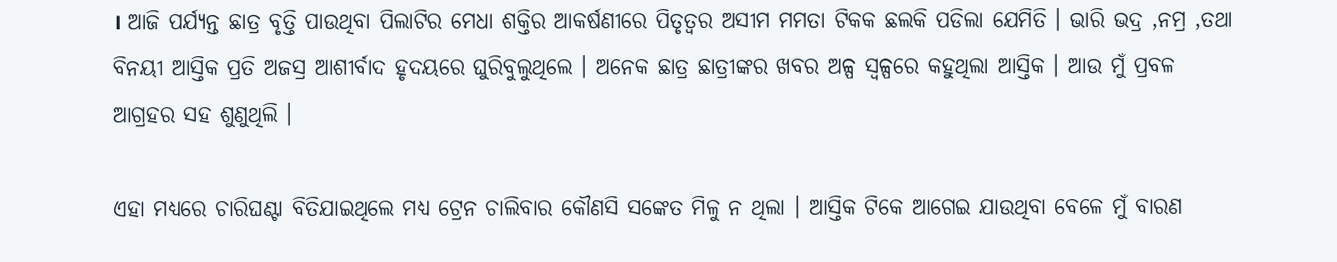। ଆଜି ପର୍ଯ୍ୟନ୍ତ ଛାତ୍ର ବୃତ୍ତି ପାଉଥିବା ପିଲାଟିର ମେଧା ଶକ୍ତିର ଆକର୍ଷଣୀରେ ପିତୃତ୍ୱର ଅସୀମ ମମତା ଟିକକ ଛଲକି ପଡିଲା ଯେମିତି । ଭାରି ଭଦ୍ର ,ନମ୍ର ,ତଥା ବିନୟୀ ଆସ୍ତିକ ପ୍ରତି ଅଜସ୍ର ଆଶୀର୍ବାଦ ହୃଦୟରେ ଘୁରିବୁଲୁଥିଲେ । ଅନେକ ଛାତ୍ର ଛାତ୍ରୀଙ୍କର ଖବର ଅଳ୍ପ ସ୍ୱଳ୍ପରେ କହୁଥିଲା ଆସ୍ତିକ । ଆଉ ମୁଁ ପ୍ରବଳ ଆଗ୍ରହର ସହ ଶୁଣୁଥିଲି ।

ଏହା ମଧ୍ୟରେ ଚାରିଘଣ୍ଟା ବିତିଯାଇଥିଲେ ମଧ୍ୟ ଟ୍ରେନ ଚାଲିବାର କୌଣସି ସଙ୍କେତ ମିଳୁ ନ ଥିଲା । ଆସ୍ତିକ ଟିକେ ଆଗେଇ ଯାଉଥିବା ବେଳେ ମୁଁ ବାରଣ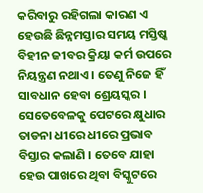କରିବାରୁ ରହିଗଲା କାରଣ ଏ ହେଉଛି ଛିନ୍ନମସ୍ତାର ସମୟ ମସ୍ତିଷ୍କ ବିହୀନ ଜୀବର କ୍ରିୟା କର୍ମ ଉପରେ ନିୟନ୍ତ୍ରଣ ନଥାଏ । ତେଣୁ ନିଜେ ହିଁ ସାବଧାନ ହେବା ଶ୍ରେୟସ୍କର । ସେତେବେଳକୁ ପେଟରେ କ୍ଷୁଧାର ତାଡନା ଧୀରେ ଧୀରେ ପ୍ରଭାବ ବିସ୍ତାର କଲାଣି । ତେବେ ଯାହା ହେଉ ପାଖରେ ଥିବା ବିସ୍କୁଟରେ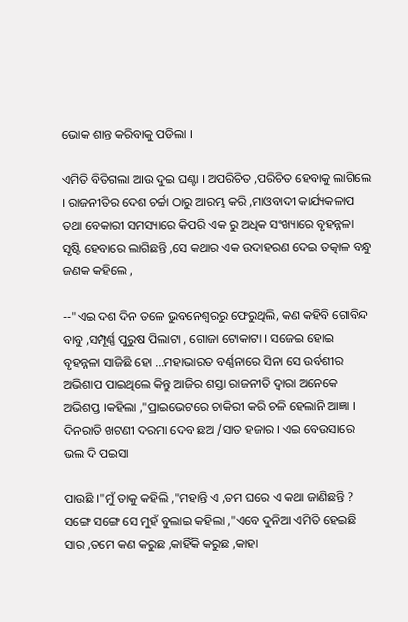ଭୋକ ଶାନ୍ତ କରିବାକୁ ପଡିଲା ।

ଏମିତି ବିତିଗଲା ଆଉ ଦୁଇ ଘଣ୍ଟା । ଅପରିଚିତ ,ପରିଚିତ ହେବାକୁ ଲାଗିଲେ । ରାଜନୀତିର ଦେଶ ଚର୍ଚ୍ଚା ଠାରୁ ଆରମ୍ଭ କରି ,ମାଓବାଦୀ କାର୍ଯ୍ୟକଳାପ ତଥା ବେକାରୀ ସମସ୍ୟାରେ କିପରି ଏକ ରୁ ଅଧିକ ସଂଖ୍ୟାରେ ବୃହନ୍ନଳା ସୃଷ୍ଟି ହେବାରେ ଲାଗିଛନ୍ତି ,ସେ କଥାର ଏକ ଉଦାହରଣ ଦେଇ ତତ୍କାଳ ବନ୍ଧୁ ଜଣକ କହିଲେ ,

--"ଏଇ ଦଶ ଦିନ ତଳେ ଭୁବନେଶ୍ୱରରୁ ଫେରୁଥିଲି, କଣ କହିବି ଗୋବିନ୍ଦ ବାବୁ ,ସମ୍ପୂର୍ଣ୍ଣ ପୁରୁଷ ପିଲାଟା , ଗୋଜା ଟୋକାଟା । ସଜେଇ ହୋଇ ବୃହନ୍ନଳା ସାଜିଛି ହୋ ...ମହାଭାରତ ବର୍ଣ୍ଣନାରେ ସିନା ସେ ଉର୍ବଶୀର ଅଭିଶାପ ପାଇଥିଲେ କିନ୍ତୁ ଆଜିର ଶସ୍ତା ରାଜନୀତି ଦ୍ୱାରା ଅନେକେ ଅଭିଶପ୍ତ ।କହିଲା ,"ପ୍ରାଇଭେଟରେ ଚାକିରୀ କରି ଚଳି ହେଲାନି ଆଜ୍ଞା । ଦିନରାତି ଖଟଣୀ ଦରମା ଦେବ ଛଅ /ସାତ ହଜାର । ଏଇ ବେଉସାରେ ଭଲ ଦି ପଇସା

ପାଉଛି ।"ମୁଁ ତାକୁ କହିଲି ,"ମହାନ୍ତି ଏ ,ତମ ଘରେ ଏ କଥା ଜାଣିଛନ୍ତି ? ସଙ୍ଗେ ସଙ୍ଗେ ସେ ମୁହଁ ବୁଲାଇ କହିଲା ,"ଏବେ ଦୁନିଆ ଏମିତି ହେଇଛି ସାର ,ତମେ କଣ କରୁଛ ,କାହିଁକି କରୁଛ ,କାହା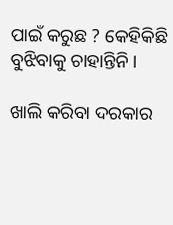ପାଇଁ କରୁଛ ? କେହିକିଛି ବୁଝିବାକୁ ଚାହାନ୍ତିନି ।

ଖାଲି କରିବା ଦରକାର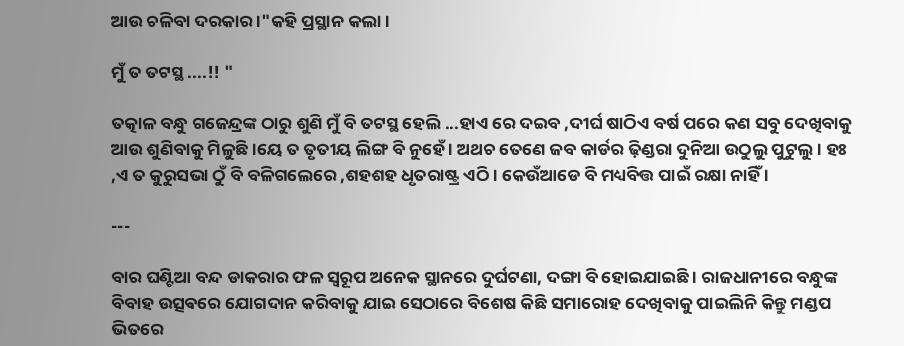ଆଉ ଚଳିବା ଦରକାର ।"କହି ପ୍ରସ୍ଥାନ କଲା ।

ମୁଁ ତ ତଟସ୍ଥ ....!! "

ତତ୍କାଳ ବନ୍ଧୁ ଗଜେନ୍ଦ୍ରଙ୍କ ଠାରୁ ଶୁଣି ମୁଁ ବି ତଟସ୍ଥ ହେଲି ...ହାଏ ରେ ଦଇବ ,ଦୀର୍ଘ ଷାଠିଏ ବର୍ଷ ପରେ କଣ ସବୁ ଦେଖିବାକୁ ଆଉ ଶୁଣିବାକୁ ମିଳୁଛି ।ୟେ ତ ତୃତୀୟ ଲିଙ୍ଗ ବି ନୁହେଁ । ଅଥଚ ତେଣେ ଜବ କାର୍ଡର ଢ଼ିଣ୍ଡରା ଦୁନିଆ ଉଠୁଲୁ ପୁଟୁଲୁ । ହଃ ,ଏ ତ କୁରୁସଭା ଠୁଁ ବି ବଳିଗଲେରେ ,ଶହଶହ ଧୃତରାଷ୍ଟ୍ର ଏଠି । କେଉଁଆଡେ ବି ମଧ୍ୟବିତ୍ତ ପାଇଁ ରକ୍ଷା ନାହିଁ ।

---

ବାର ଘଣ୍ଟିଆ ବନ୍ଦ ଡାକରାର ଫଳ ସ୍ୱରୂପ ଅନେକ ସ୍ଥାନରେ ଦୁର୍ଘଟଣା, ଦଙ୍ଗା ବି ହୋଇଯାଇଛି । ରାଜଧାନୀରେ ବନ୍ଧୁଙ୍କ ବିବାହ ଉତ୍ସଵରେ ଯୋଗଦାନ କରିବାକୁ ଯାଇ ସେଠାରେ ବିଶେଷ କିଛି ସମାରୋହ ଦେଖିବାକୁ ପାଇଲିନି କିନ୍ତୁ ମଣ୍ଡପ ଭିତରେ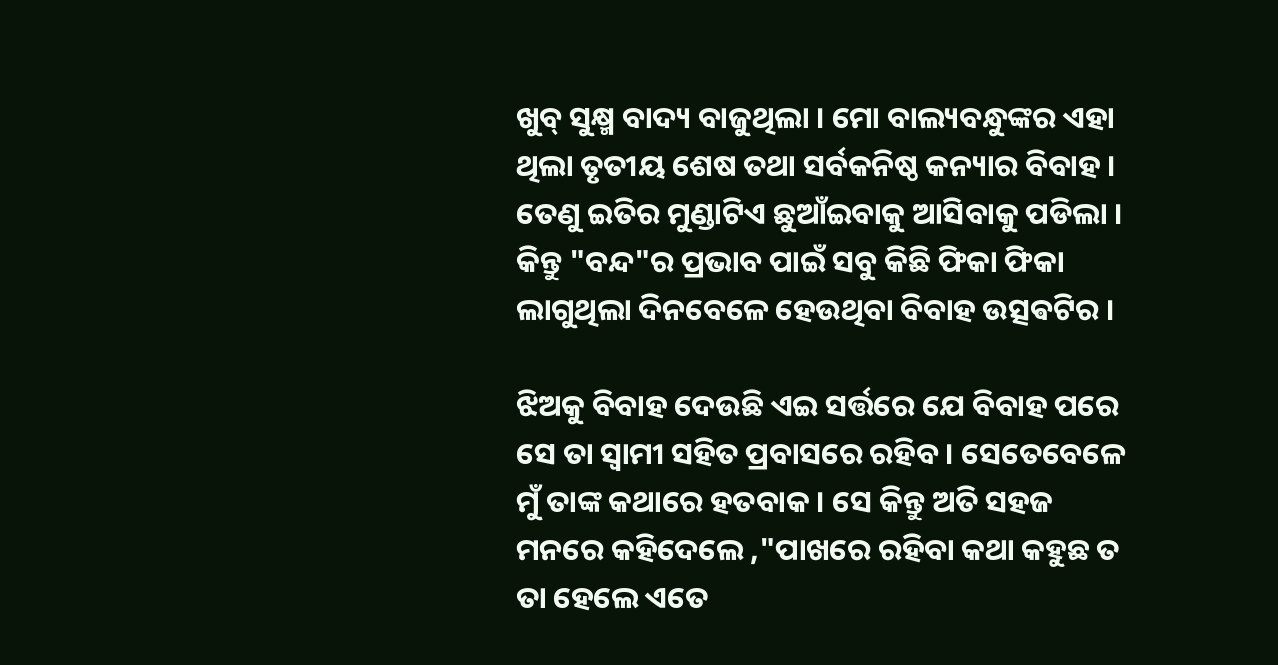ଖୁବ୍ ସୁକ୍ଷ୍ମ ବାଦ୍ୟ ବାଜୁଥିଲା । ମୋ ବାଲ୍ୟବନ୍ଧୁଙ୍କର ଏହା ଥିଲା ତୃତୀୟ ଶେଷ ତଥା ସର୍ବକନିଷ୍ଠ କନ୍ୟାର ବିବାହ । ତେଣୁ ଇତିର ମୁଣ୍ଡାଟିଏ ଛୁଆଁଇବାକୁ ଆସିବାକୁ ପଡିଲା । କିନ୍ତୁ "ବନ୍ଦ"ର ପ୍ରଭାବ ପାଇଁ ସବୁ କିଛି ଫିକା ଫିକା ଲାଗୁଥିଲା ଦିନବେଳେ ହେଉଥିବା ବିବାହ ଉତ୍ସଵଟିର ।

ଝିଅକୁ ବିବାହ ଦେଉଛି ଏଇ ସର୍ତ୍ତରେ ଯେ ବିବାହ ପରେ ସେ ତା ସ୍ବାମୀ ସହିତ ପ୍ରବାସରେ ରହିବ । ସେତେବେଳେ ମୁଁ ତାଙ୍କ କଥାରେ ହତବାକ । ସେ କିନ୍ତୁ ଅତି ସହଜ ମନରେ କହିଦେଲେ ,"ପାଖରେ ରହିବା କଥା କହୁଛ ତ ତା ହେଲେ ଏତେ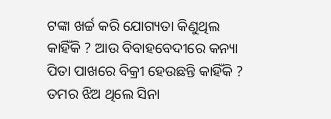ଟଙ୍କା ଖର୍ଚ୍ଚ କରି ଯୋଗ୍ୟତା କିଣୁଥିଲ କାହିଁକି ? ଆଉ ବିବାହବେଦୀରେ କନ୍ୟା ପିତା ପାଖରେ ବିକ୍ରୀ ହେଉଛନ୍ତି କାହିଁକି ? ତମର ଝିଅ ଥିଲେ ସିନା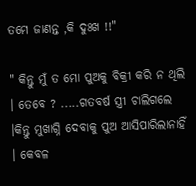ତମେ ଜାଣନ୍ତ ,କି ଦୁଃଖ !!"

" କିନ୍ତୁ ମୁଁ ତ ମୋ ପୁଅକୁ ବିକ୍ରୀ କରି ନ ଥିଲି । ତେବେ ? .....ଗତବର୍ଷ ସ୍ତ୍ରୀ ଚାଲିଗଲେ ।କିନ୍ତୁ ମୁଖାଗ୍ନି ଦେବାକୁ ପୁଅ ଆସିପାରିଲାନାହିଁ । କେବଳ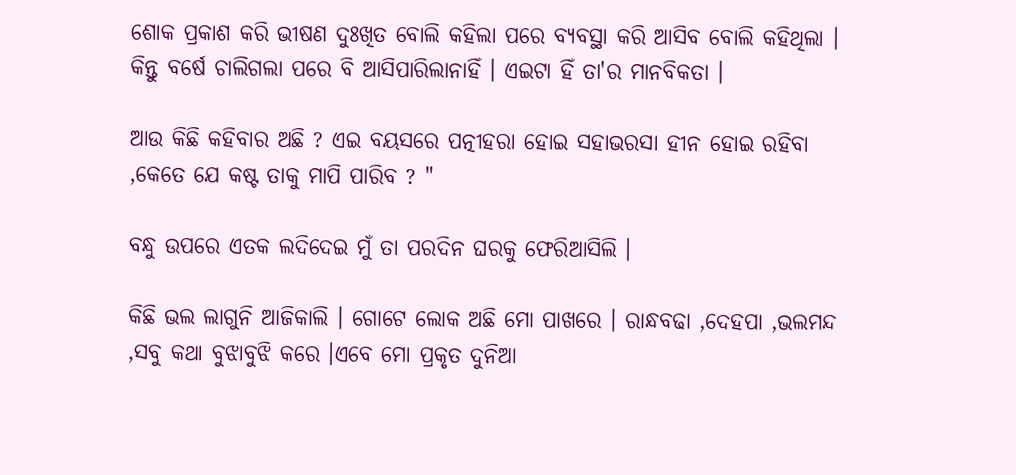ଶୋକ ପ୍ରକାଶ କରି ଭୀଷଣ ଦୁଃଖିତ ବୋଲି କହିଲା ପରେ ବ୍ୟବସ୍ଥା କରି ଆସିବ ବୋଲି କହିଥିଲା । କିନ୍ତୁ ବର୍ଷେ ଚାଲିଗଲା ପରେ ବି ଆସିପାରିଲାନାହିଁ । ଏଇଟା ହିଁ ତା'ର ମାନବିକତା ।

ଆଉ କିଛି କହିବାର ଅଛି ? ଏଇ ବୟସରେ ପତ୍ନୀହରା ହୋଇ ସହାଭରସା ହୀନ ହୋଇ ରହିବା ,କେତେ ଯେ କଷ୍ଟ ତାକୁ ମାପି ପାରିବ ? "

ବନ୍ଧୁ ଉପରେ ଏତକ ଲଦିଦେଇ ମୁଁ ତା ପରଦିନ ଘରକୁ ଫେରିଆସିଲି ।

କିଛି ଭଲ ଲାଗୁନି ଆଜିକାଲି । ଗୋଟେ ଲୋକ ଅଛି ମୋ ପାଖରେ । ରାନ୍ଧବଢା ,ଦେହପା ,ଭଲମନ୍ଦ ,ସବୁ କଥା ବୁଝାବୁଝି କରେ ।ଏବେ ମୋ ପ୍ରକୃତ ଦୁନିଆ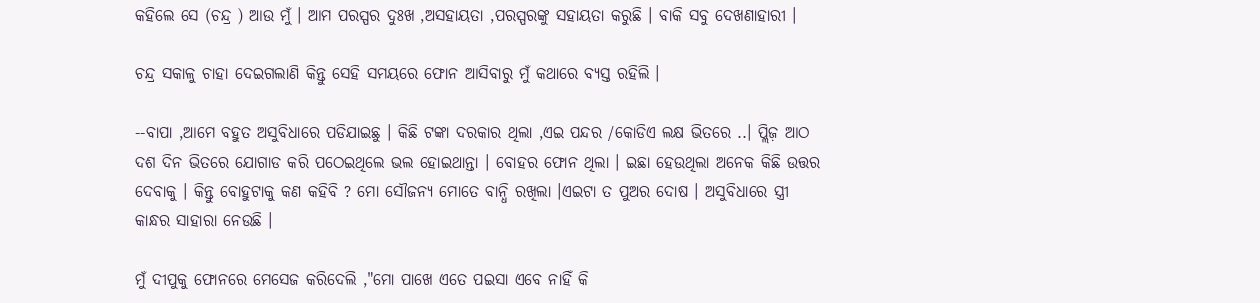କହିଲେ ସେ (ଚନ୍ଦ୍ର ) ଆଉ ମୁଁ । ଆମ ପରସ୍ପର ଦୁଃଖ ,ଅସହାୟତା ,ପରସ୍ପରଙ୍କୁ ସହାୟତା କରୁଛି । ବାକି ସବୁ ଦେଖଣାହାରୀ ।

ଚନ୍ଦ୍ର ସକାଳୁ ଚାହା ଦେଇଗଲାଣି କିନ୍ତୁ ସେହି ସମୟରେ ଫୋନ ଆସିବାରୁ ମୁଁ କଥାରେ ବ୍ୟସ୍ତ ରହିଲି ।

--ବାପା ,ଆମେ ବହୁତ ଅସୁବିଧାରେ ପଡିଯାଇଛୁ । କିଛି ଟଙ୍କା ଦରକାର ଥିଲା ,ଏଇ ପନ୍ଦର /କୋଡିଏ ଲକ୍ଷ ଭିତରେ ..। ପ୍ଲିଜ଼ ଆଠ ଦଶ ଦିନ ଭିତରେ ଯୋଗାଡ କରି ପଠେଇଥିଲେ ଭଲ ହୋଇଥାନ୍ତା । ବୋହର ଫୋନ ଥିଲା । ଇଛା ହେଉଥିଲା ଅନେକ କିଛି ଉତ୍ତର ଦେବାକୁ । କିନ୍ତୁ ବୋହୁଟାକୁ କଣ କହିବି ? ମୋ ସୌଜନ୍ୟ ମୋତେ ବାନ୍ଧି ରଖିଲା ।ଏଇଟା ତ ପୁଅର ଦୋଷ । ଅସୁବିଧାରେ ସ୍ତ୍ରୀ କାନ୍ଧର ସାହାରା ନେଉଛି ।

ମୁଁ ଦୀପୁକୁ ଫୋନରେ ମେସେଜ କରିଦେଲି ,"ମୋ ପାଖେ ଏତେ ପଇସା ଏବେ ନାହିଁ କି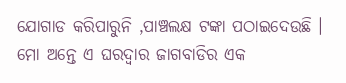ଯୋଗାଡ କରିପାରୁନି ,ପାଞ୍ଚଲକ୍ଷ ଟଙ୍କା ପଠାଇଦେଉଛି । ମୋ ଅନ୍ତେ ଏ ଘରଦ୍ୱାର ଜାଗବାଡିର ଏକ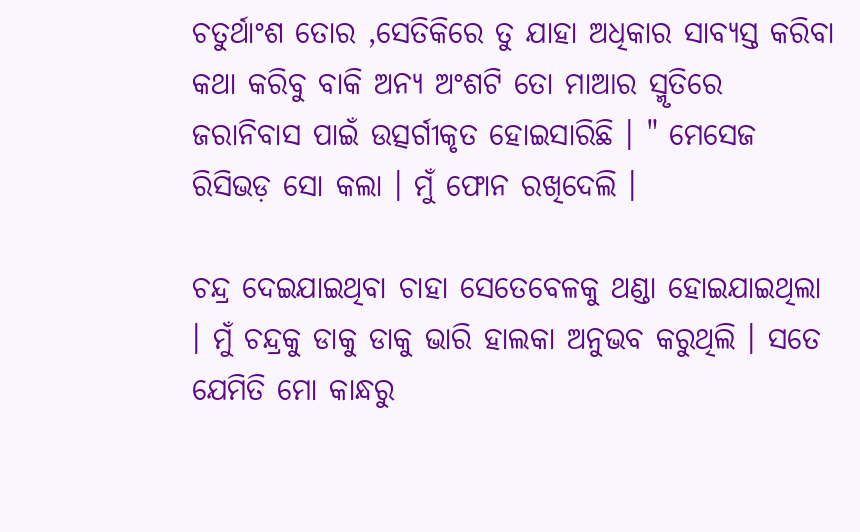ଚତୁର୍ଥାଂଶ ତୋର ,ସେତିକିରେ ତୁ ଯାହା ଅଧିକାର ସାବ୍ୟସ୍ତ କରିବା କଥା କରିବୁ ବାକି ଅନ୍ୟ ଅଂଶଟି ତୋ ମାଆର ସ୍ମୃତିରେ ଜରାନିବାସ ପାଇଁ ଉତ୍ସର୍ଗୀକୃତ ହୋଇସାରିଛି । " ମେସେଜ ରିସିଭଡ଼ ସୋ କଲା । ମୁଁ ଫୋନ ରଖିଦେଲି ।

ଚନ୍ଦ୍ର ଦେଇଯାଇଥିବା ଚାହା ସେତେବେଳକୁ ଥଣ୍ଡା ହୋଇଯାଇଥିଲା । ମୁଁ ଚନ୍ଦ୍ରକୁ ଡାକୁ ଡାକୁ ଭାରି ହାଲକା ଅନୁଭବ କରୁଥିଲି । ସତେ ଯେମିତି ମୋ କାନ୍ଧରୁ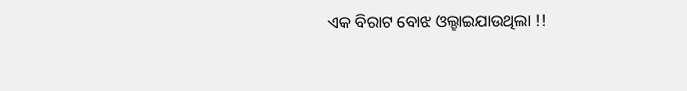ଏକ ବିରାଟ ବୋଝ ଓଲ୍ହାଇଯାଉଥିଲା !!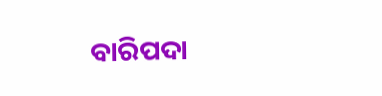ବାରିପଦା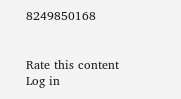8249850168


Rate this content
Log in